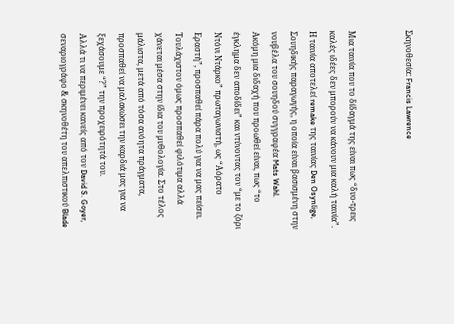Σκηνοθεσία: Francis Lawrence


Μια ταινία που το δίδαγμά της είναι πως “δυο-τρεις καλές ιδέες δεν μπορούν να κάνουν μια καλή ταινία”.
Η ταινία αποτελεί remake της ταινίας Den Osynlige, Σουηδικής παραγωγής, η οποία είναι βασισμένη στην νουβέλα του σουηδού συγγραφέα Mats Wahl.
Ακόμη μια διδαχή που προωθεί είναι, πως “το έγκλημα δεν αποδίδει” και ντύνοντας τον “με το ζόρι Ντόνι Ντάρκο” πρωταγωνιστή, ως “Αόρατο Εραστή”, προσπαθεί πάρα πολύ για να μας πείσει. Τουλάχιστον όμως προσπαθεί φιλότιμα αλλά χάνεται μέσα στην ίδια του μυθολογία. Στο τέλος μάλιστα, μετά από τόσα ανόητα πράγματα, προσπαθεί να μαλακώσει την καρδιά μας για να ξεχάσουμε “?” την προχειρότητά του.
Αλλά τι να περιμένει κανείς από τον David S. Goyer, σεναριογράφο & σκηνοθέτη του απελπιστικού Blade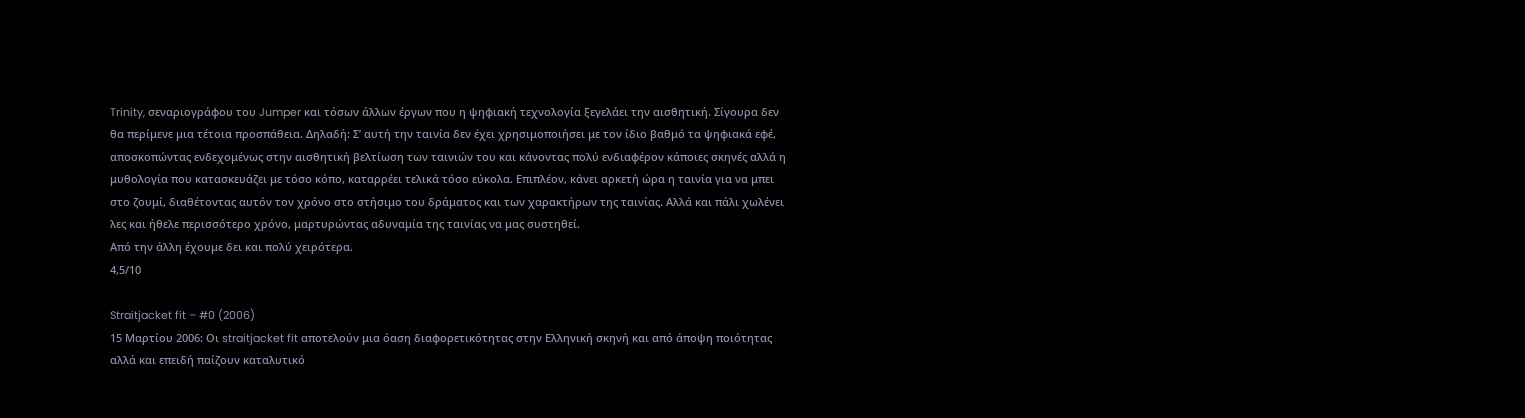Trinity, σεναριογράφου του Jumper και τόσων άλλων έργων που η ψηφιακή τεχνολογία ξεγελάει την αισθητική. Σίγουρα δεν θα περίμενε μια τέτοια προσπάθεια. Δηλαδή: Σ’ αυτή την ταινία δεν έχει χρησιμοποιήσει με τον ίδιο βαθμό τα ψηφιακά εφέ, αποσκοπώντας ενδεχομένως στην αισθητική βελτίωση των ταινιών του και κάνοντας πολύ ενδιαφέρον κάποιες σκηνές αλλά η μυθολογία που κατασκευάζει με τόσο κόπο, καταρρέει τελικά τόσο εύκολα. Επιπλέον, κάνει αρκετή ώρα η ταινία για να μπει στο ζουμί, διαθέτοντας αυτόν τον χρόνο στο στήσιμο του δράματος και των χαρακτήρων της ταινίας. Αλλά και πάλι χωλένει λες και ήθελε περισσότερο χρόνο, μαρτυρώντας αδυναμία της ταινίας να μας συστηθεί.
Από την άλλη έχουμε δει και πολύ χειρότερα.
4,5/10

Straitjacket fit – #0 (2006)
15 Μαρτίου 2006: Οι straitjacket fit αποτελούν μια όαση διαφορετικότητας στην Ελληνική σκηνή και από άποψη ποιότητας αλλά και επειδή παίζουν καταλυτικό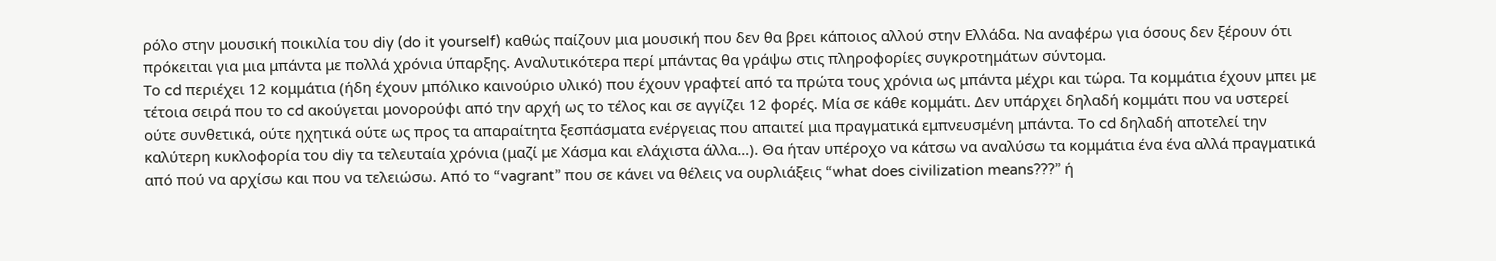ρόλο στην μουσική ποικιλία του diy (do it yourself) καθώς παίζουν μια μουσική που δεν θα βρει κάποιος αλλού στην Ελλάδα. Να αναφέρω για όσους δεν ξέρουν ότι πρόκειται για μια μπάντα με πολλά χρόνια ύπαρξης. Αναλυτικότερα περί μπάντας θα γράψω στις πληροφορίες συγκροτημάτων σύντομα.
Το cd περιέχει 12 κομμάτια (ήδη έχουν μπόλικο καινούριο υλικό) που έχουν γραφτεί από τα πρώτα τους χρόνια ως μπάντα μέχρι και τώρα. Τα κομμάτια έχουν μπει με τέτοια σειρά που το cd ακούγεται μονορούφι από την αρχή ως το τέλος και σε αγγίζει 12 φορές. Μία σε κάθε κομμάτι. Δεν υπάρχει δηλαδή κομμάτι που να υστερεί ούτε συνθετικά, ούτε ηχητικά ούτε ως προς τα απαραίτητα ξεσπάσματα ενέργειας που απαιτεί μια πραγματικά εμπνευσμένη μπάντα. Το cd δηλαδή αποτελεί την καλύτερη κυκλοφορία του diy τα τελευταία χρόνια (μαζί με Χάσμα και ελάχιστα άλλα…). Θα ήταν υπέροχο να κάτσω να αναλύσω τα κομμάτια ένα ένα αλλά πραγματικά από πού να αρχίσω και που να τελειώσω. Από το “vagrant” που σε κάνει να θέλεις να ουρλιάξεις “what does civilization means???” ή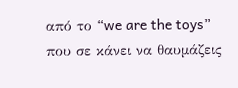από το “we are the toys” που σε κάνει να θαυμάζεις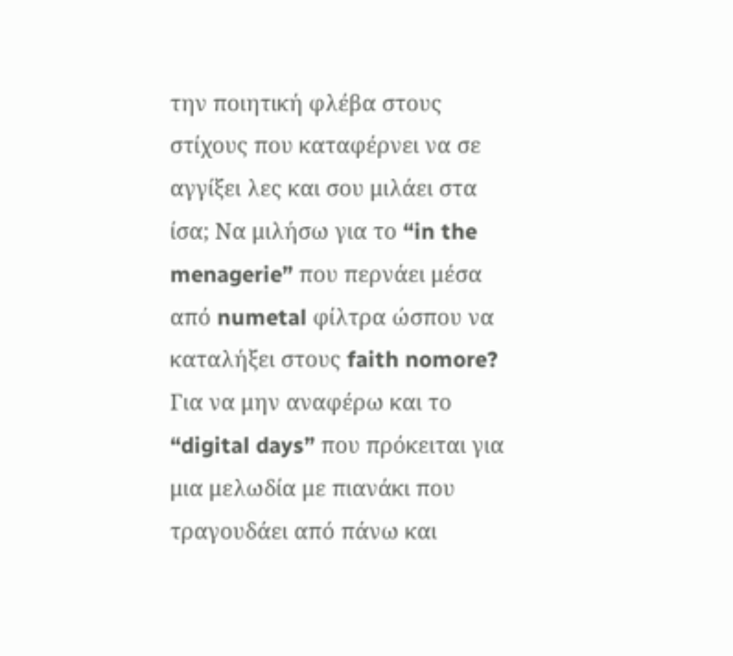την ποιητική φλέβα στους στίχους που καταφέρνει να σε αγγίξει λες και σου μιλάει στα ίσα; Να μιλήσω για το “in the menagerie” που περνάει μέσα από numetal φίλτρα ώσπου να καταλήξει στους faith nomore? Για να μην αναφέρω και το “digital days” που πρόκειται για μια μελωδία με πιανάκι που τραγουδάει από πάνω και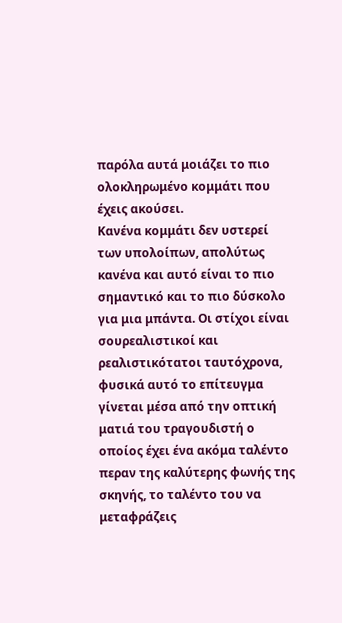παρόλα αυτά μοιάζει το πιο ολοκληρωμένο κομμάτι που έχεις ακούσει.
Κανένα κομμάτι δεν υστερεί των υπολοίπων, απολύτως κανένα και αυτό είναι το πιο σημαντικό και το πιο δύσκολο για μια μπάντα. Οι στίχοι είναι σουρεαλιστικοί και ρεαλιστικότατοι ταυτόχρονα, φυσικά αυτό το επίτευγμα γίνεται μέσα από την οπτική ματιά του τραγουδιστή ο οποίος έχει ένα ακόμα ταλέντο περαν της καλύτερης φωνής της σκηνής, το ταλέντο του να μεταφράζεις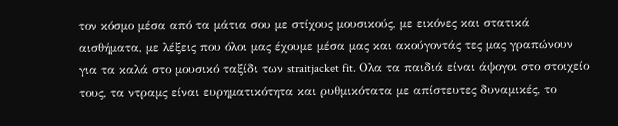τον κόσμο μέσα από τα μάτια σου με στίχους μουσικούς, με εικόνες και στατικά αισθήματα, με λέξεις που όλοι μας έχουμε μέσα μας και ακούγοντάς τες μας γραπώνουν για τα καλά στο μουσικό ταξίδι των straitjacket fit. Oλα τα παιδιά είναι άψογοι στο στοιχείο τους, τα ντραμς είναι ευρηματικότητα και ρυθμικότατα με απίστευτες δυναμικές, το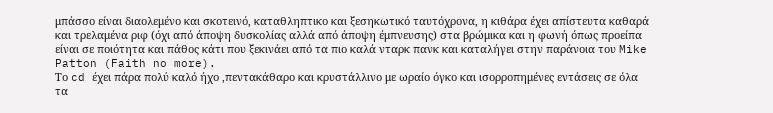μπάσσο είναι διαολεμένο και σκοτεινό, καταθληπτικο και ξεσηκωτικό ταυτόχρονα, η κιθάρα έχει απίστευτα καθαρά και τρελαμένα ριφ (όχι από άποψη δυσκολίας αλλά από άποψη έμπνευσης) στα βρώμικα και η φωνή όπως προείπα είναι σε ποιότητα και πάθος κάτι που ξεκινάει από τα πιο καλά νταρκ πανκ και καταλήγει στην παράνοια του Mike Patton (Faith no more).
Το cd έχει πάρα πολύ καλό ήχο ,πεντακάθαρο και κρυστάλλινο με ωραίο όγκο και ισορροπημένες εντάσεις σε όλα τα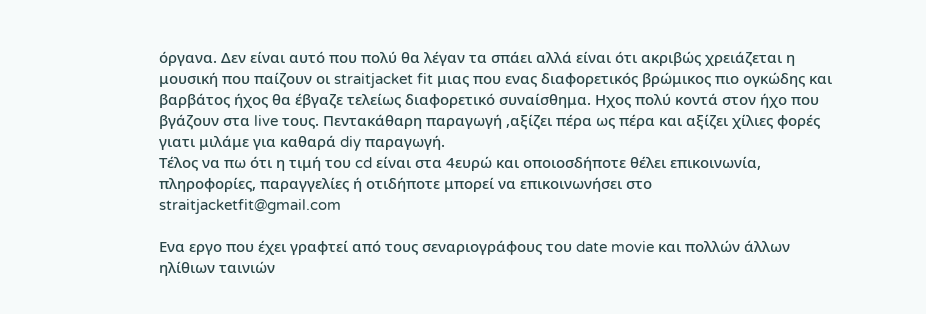όργανα. Δεν είναι αυτό που πολύ θα λέγαν τα σπάει αλλά είναι ότι ακριβώς χρειάζεται η μουσική που παίζουν οι straitjacket fit μιας που ενας διαφορετικός βρώμικος πιο ογκώδης και βαρβάτος ήχος θα έβγαζε τελείως διαφορετικό συναίσθημα. Ηχος πολύ κοντά στον ήχο που βγάζουν στα live τους. Πεντακάθαρη παραγωγή ,αξίζει πέρα ως πέρα και αξίζει χίλιες φορές γιατι μιλάμε για καθαρά diy παραγωγή.
Τέλος να πω ότι η τιμή του cd είναι στα 4ευρώ και οποιοσδήποτε θέλει επικοινωνία, πληροφορίες, παραγγελίες ή οτιδήποτε μπορεί να επικοινωνήσει στο straitjacketfit@gmail.com

Ενα εργο που έχει γραφτεί από τους σεναριογράφους του date movie και πολλών άλλων ηλίθιων ταινιών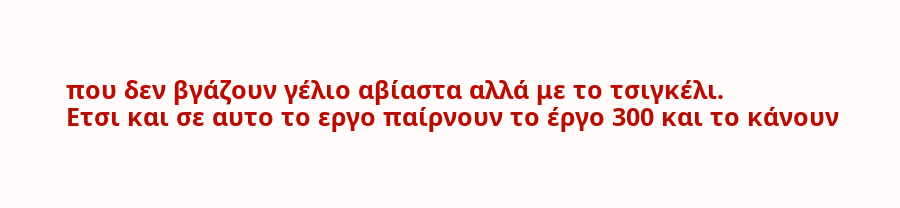που δεν βγάζουν γέλιο αβίαστα αλλά με το τσιγκέλι.
Ετσι και σε αυτο το εργο παίρνουν το έργο 300 και το κάνουν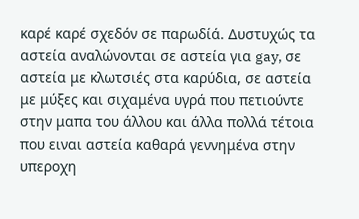καρέ καρέ σχεδόν σε παρωδίά. Δυστυχώς τα αστεία αναλώνονται σε αστεία για gay, σε αστεία με κλωτσιές στα καρύδια, σε αστεία με μύξες και σιχαμένα υγρά που πετιούντε στην μαπα του άλλου και άλλα πολλά τέτοια που ειναι αστεία καθαρά γεννημένα στην υπεροχη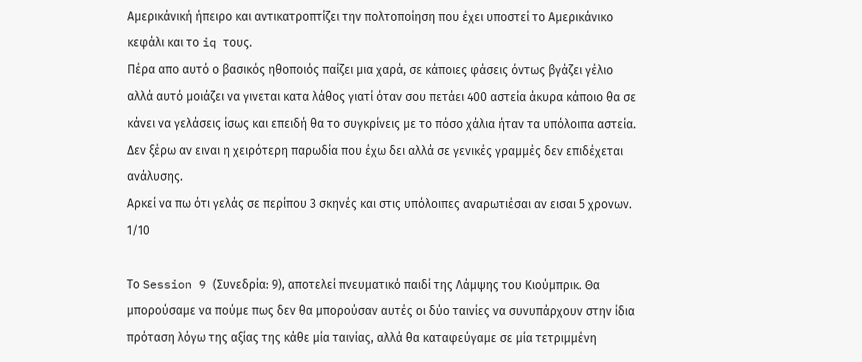Αμερικάνική ήπειρο και αντικατροπτίζει την πολτοποίηση που έχει υποστεί το Αμερικάνικο κεφάλι και το iq τους.
Πέρα απο αυτό ο βασικός ηθοποιός παίζει μια χαρά, σε κάποιες φάσεις όντως βγάζει γέλιο αλλά αυτό μοιάζει να γινεται κατα λάθος γιατί όταν σου πετάει 400 αστεία άκυρα κάποιο θα σε κάνει να γελάσεις ίσως και επειδή θα το συγκρίνεις με το πόσο χάλια ήταν τα υπόλοιπα αστεία. Δεν ξέρω αν ειναι η χειρότερη παρωδία που έχω δει αλλά σε γενικές γραμμές δεν επιδέχεται ανάλυσης.
Αρκεί να πω ότι γελάς σε περίπου 3 σκηνές και στις υπόλοιπες αναρωτιέσαι αν εισαι 5 χρονων.
1/10

Το Session 9 (Συνεδρία: 9), αποτελεί πνευματικό παιδί της Λάμψης του Κιούμπρικ. Θα μπορούσαμε να πούμε πως δεν θα μπορούσαν αυτές οι δύο ταινίες να συνυπάρχουν στην ίδια πρόταση λόγω της αξίας της κάθε μία ταινίας, αλλά θα καταφεύγαμε σε μία τετριμμένη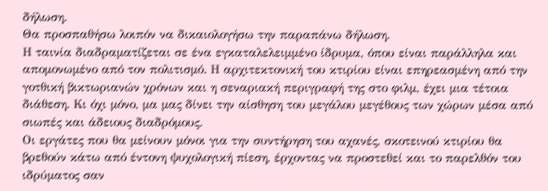δήλωση.
Θα προσπαθήσω λοιπόν να δικαιολογήσω την παραπάνω δήλωση.
Η ταινία διαδραματίζεται σε ένα εγκαταλελειμμένο ίδρυμα, όπου είναι παράλληλα και απομονωμένο από τον πολιτισμό. Η αρχιτεκτονική του κτιρίου είναι επηρεασμένη από την γοτθική βικτωριανών χρόνων και η σεναριακή περιγραφή της στο φιλμ, έχει μια τέτοια διάθεση. Κι όχι μόνο, μα μας δίνει την αίσθηση του μεγάλου μεγέθους των χώρων μέσα από σιωπές και άδειους διαδρόμους.
Οι εργάτες που θα μείνουν μόνοι για την συντήρηση του αχανές, σκοτεινού κτιρίου θα βρεθούν κάτω από έντονη ψυχολογική πίεση, έρχοντας να προστεθεί και το παρελθόν του ιδρύματος σαν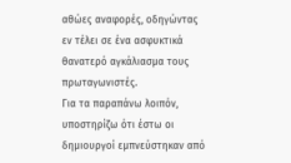αθώες αναφορές, οδηγώντας εν τέλει σε ένα ασφυκτικά θανατερό αγκάλιασμα τους πρωταγωνιστές.
Για τα παραπάνω λοιπόν, υποστηρίζω ότι έστω οι δημιουργοί εμπνεύστηκαν από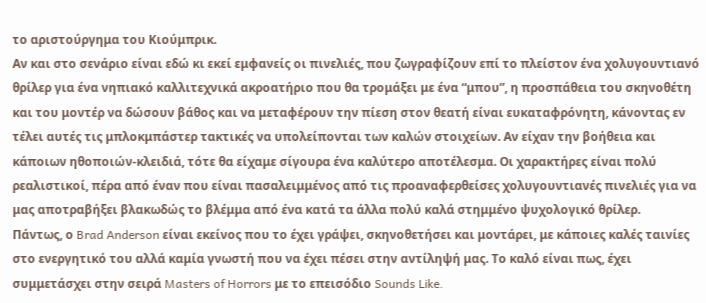το αριστούργημα του Κιούμπρικ.
Αν και στο σενάριο είναι εδώ κι εκεί εμφανείς οι πινελιές, που ζωγραφίζουν επί το πλείστον ένα χολυγουντιανό θρίλερ για ένα νηπιακό καλλιτεχνικά ακροατήριο που θα τρομάξει με ένα “μπου”, η προσπάθεια του σκηνοθέτη και του μοντέρ να δώσουν βάθος και να μεταφέρουν την πίεση στον θεατή είναι ευκαταφρόνητη, κάνοντας εν τέλει αυτές τις μπλοκμπάστερ τακτικές να υπολείπονται των καλών στοιχείων. Αν είχαν την βοήθεια και κάποιων ηθοποιών-κλειδιά, τότε θα είχαμε σίγουρα ένα καλύτερο αποτέλεσμα. Οι χαρακτήρες είναι πολύ ρεαλιστικοί, πέρα από έναν που είναι πασαλειμμένος από τις προαναφερθείσες χολυγουντιανές πινελιές για να μας αποτραβήξει βλακωδώς το βλέμμα από ένα κατά τα άλλα πολύ καλά στημμένο ψυχολογικό θρίλερ.
Πάντως, ο Brad Anderson είναι εκείνος που το έχει γράψει, σκηνοθετήσει και μοντάρει, με κάποιες καλές ταινίες στο ενεργητικό του αλλά καμία γνωστή που να έχει πέσει στην αντίληψή μας. Το καλό είναι πως, έχει συμμετάσχει στην σειρά Masters of Horrors με το επεισόδιο Sounds Like.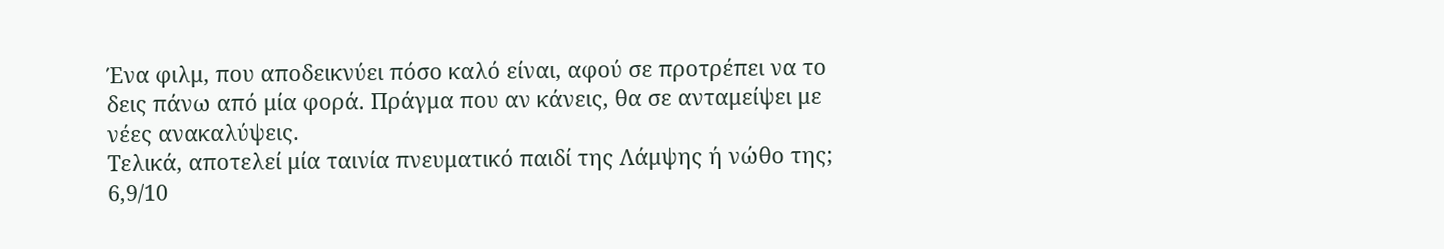Ένα φιλμ, που αποδεικνύει πόσο καλό είναι, αφού σε προτρέπει να το δεις πάνω από μία φορά. Πράγμα που αν κάνεις, θα σε ανταμείψει με νέες ανακαλύψεις.
Τελικά, αποτελεί μία ταινία πνευματικό παιδί της Λάμψης ή νώθο της;
6,9/10